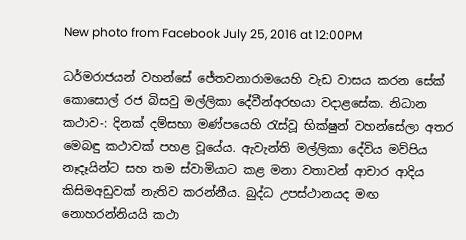New photo from Facebook July 25, 2016 at 12:00PM

ධර්මරාජයන් වහන්සේ ජේතවනාරාමයෙහි වැඩ වාසය කරන සේක් කොසොල් රජ බිසවු මල්ලිකා දේවීන්අරභයා වදාළසේක. නිධාන කථාව-: දිනක් දම්සභා මණ්පයෙහි රැස්වූ භික්ෂුන් වහන්සේලා අතර මෙබඳු කථාවක් පහළ වූයේය. ඇවැන්ති මල්ලිකා දේවිය මව්පිය නෑදෑයින්ට සහ තම ස්වාමියාට කළ මනා වතාවන් ආචාර ආදිය කිසිමඅඩුවක් නැතිව කරන්නීය. බුද්ධ උපස්ථානයද මඟ නොහරන්නියයි කථා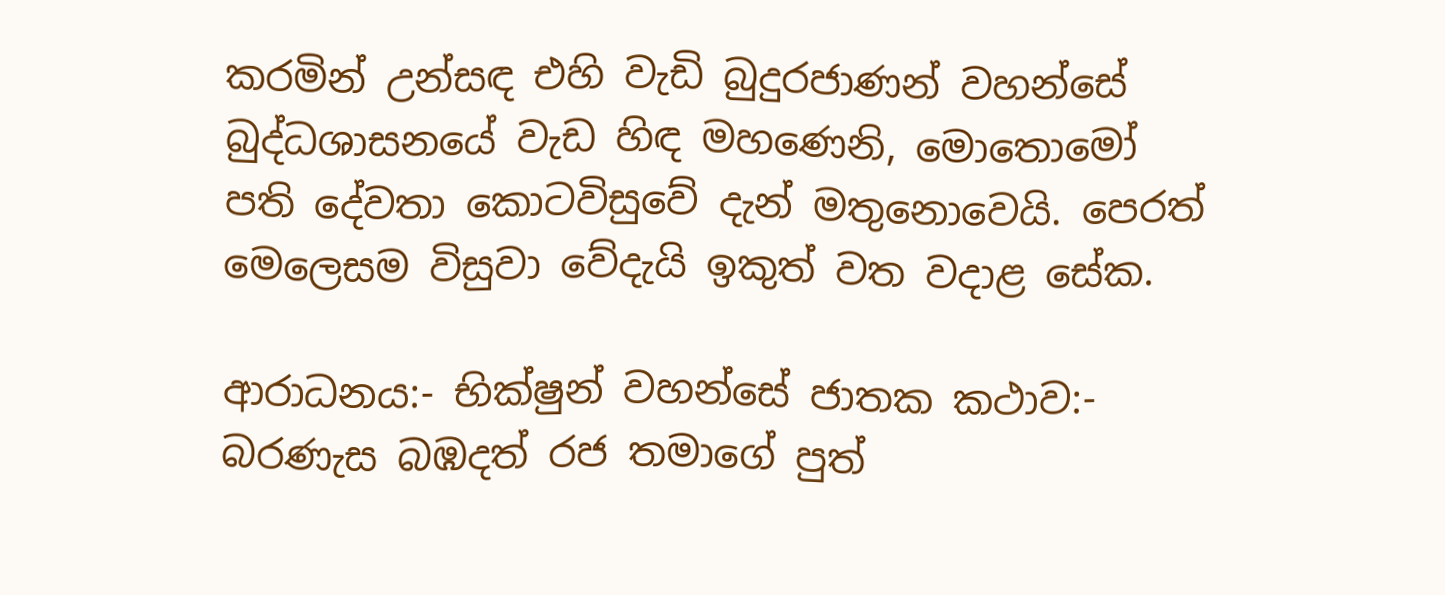කරමින් උන්සඳ එහි වැඩි බුදුරජාණන් වහන්සේ බුද්ධශාසනයේ වැඩ හිඳ මහණෙනි, මොතොමෝ පති දේවතා කොටවිසුවේ දැන් මතුනොවෙයි. පෙරත් මෙලෙසම විසුවා වේදැයි ඉකුත් වත වදාළ සේක.

ආරාධනය:- භික්ෂුන් වහන්සේ ජාතක කථාව:- බරණැස බඹදත් රජ තමාගේ පුත්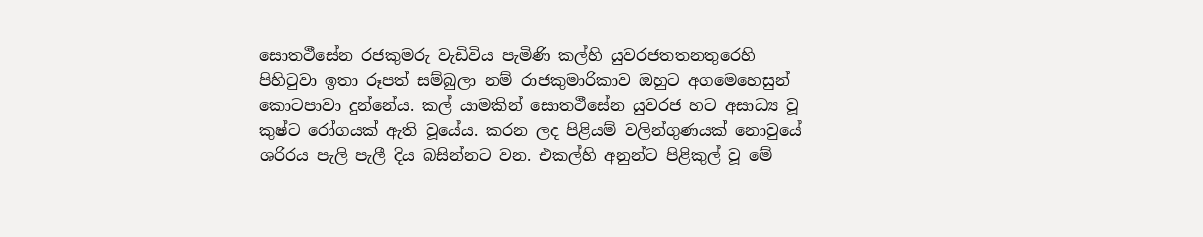සොත‍ථීසේන රජකුමරු වැඩිවිය පැමිණි කල්හි යුවරජතතනතුරෙහි පිහිටුවා ඉතා රූපත් සම්බුලා නම් රාජකුමාරිකාව ඔහුට අගමෙහෙසුන් කොටපාවා දුන්නේය. කල් යාමකින් සොත‍ථීසේන යුවරජ හට අසාධ්‍ය වූ කුෂ්ට රෝගයක් ඇති වූයේය. කරන ලද පිළියම් වලින්ගුණයක් නොවුයේ ශරිරය පැලි පැලී දිය බසින්නට වන. එකල්හි අනුන්ට පිළිකුල් වූ මේ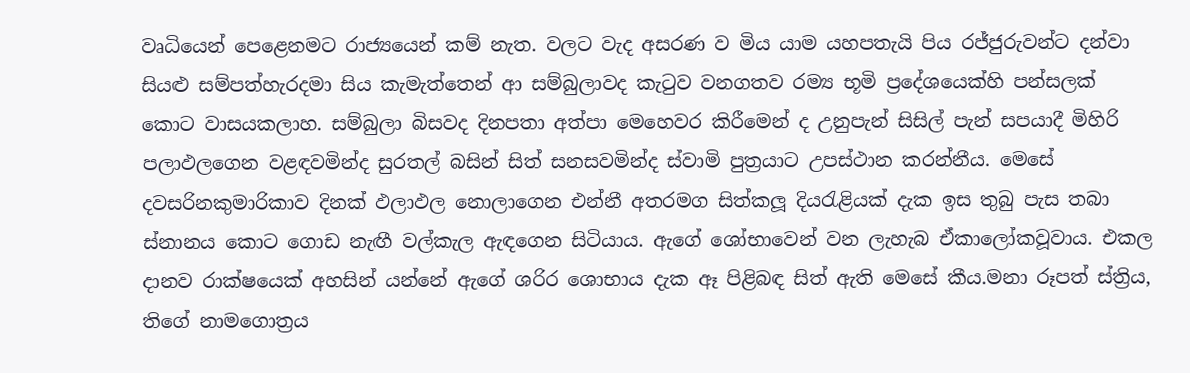වෘධියෙන් පෙළෙනමට රාජ්‍යයෙන් කම් නැත. වලට වැද අසරණ ව මිය යාම යහපතැයි පිය රජ්ජුරුවන්ට දන්වා සියළු සම්පත්හැරදමා සිය කැමැත්තෙන් ආ සම්බුලාවද කැටුව වනගතව රම්‍ය භූමි ප්‍රදේශයෙක්හි පන්සලක් කොට වාසයකලාහ. සම්බුලා බිසවද දිනපතා අත්පා මෙහෙවර කිරීමෙන් ද උනුපැන් සිසිල් පැන් සපයාදී මිහිරි පලාඵලගෙන වළඳවමින්ද සුරතල් බසින් සිත් සනසවමින්ද ස්වාමි පුත්‍රයාට උපස්ථාන කරන්නීය. මෙසේ දවසරිනකුමාරිකාව දිනක් ඵලාඵල නොලාගෙන එන්නී අතරමග සිත්කලූ දියරැළියක් දැක ඉස තුබු පැස තබා ස්නානය කොට ගොඩ නැඟී වල්කැල ඇඳගෙන සිටියාය. ඇගේ ශෝභාවෙන් වන ලැහැබ ඒකාලෝකවූවාය. එකල දානව රාක්ෂයෙක් අහසින් යන්නේ ඇගේ ශරිර ශොභාය දැක ඈ පිළිබඳ සිත් ඇති මෙසේ කීය.මනා රූපත් ස්ත්‍රිය, තිගේ නාමගොත්‍රය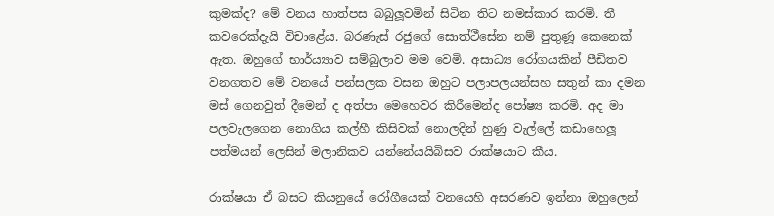කුමක්ද? මේ වනය හාත්පස බබුලූවමින් සිටින තිට නමස්කාර කරමි. තී කවරෙක්දැයි විචාළේය. බරණැස් රජුගේ සොත්ථීසේන නම් පුතුණූ කෙනෙක් ඇත. ඔහුගේ භාර්ය්‍යාව සම්බුලාව මම වෙමි. අසාධ්‍ය රෝගයකින් පීඩිතව වනගතව මේ වනයේ පන්සලක වසන ඔහුට පලාපලයන්සහ සතුන් කා දමන මස් ගෙනවුත් දීමෙන් ද අත්පා මෙහෙවර කිරීමෙන්ද පෝෂ්‍ය කරමි. අද මා පලවැලගෙන නොගිය කල්හී කිසිවක් නොලදින් හුණු වැල්ලේ කඩාහෙලූ පත්මයන් ලෙසින් මලානිකව යන්නේයයිබිසව රාක්ෂයාට කීය.

රාක්ෂයා ඒ බසට කියනුයේ රෝගීයෙක් වනයෙහි අසරණව ඉන්නා ඔහුලෙන්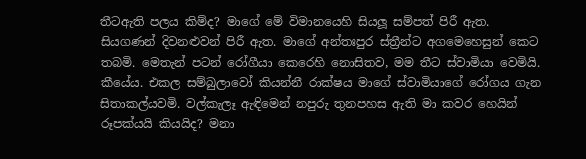තීටඇති පලය කිම්ද? මාගේ මේ විමානයෙහි සියලූ සම්පත් පිරී ඇත. සියගණන් දිවනළුවන් පිරී ඇත. මාගේ අන්තඃපුර ස්ත්‍රීන්ට අගමෙහෙසුන් කෙට තබමි. මෙතැන් පටන් රෝගීයා කෙරෙහි නොසිතව, මම තීට ස්වාමියා වෙමියි. කීයේය. එකල සම්බුලාවෝ කියන්නී රාක්ෂය මාගේ ස්වාමියාගේ රෝගය ගැන සිතාකල්යවමි. වල්කැලෑ ඇඳිමෙන් නපුරු තුනපහස ඇති මා කවර හෙයින් රූපක්යයි කියයිද? මනා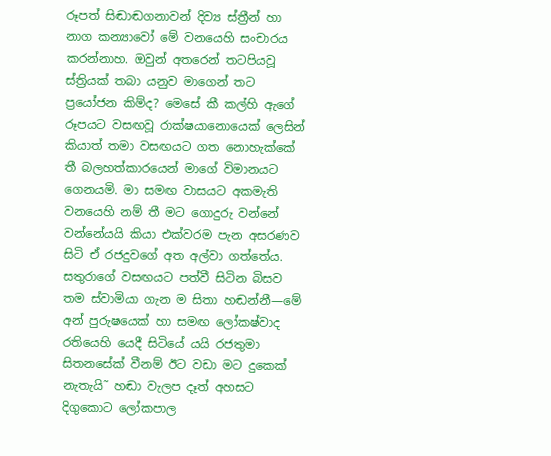රූපත් සිඬාඬගනාවන් දිව්‍ය ස්ත්‍රීන් හා නාග කන්‍යාවෝ මේ වනයෙහි සංචාරය කරන්නාහ. ඔවුන් අතරෙන් තටපියවූ ස්ත්‍රියක් තබා යනුව මාගෙන් තට ප්‍රයෝජන කිම්ද? මෙසේ කී කල්හි ඇගේ රූපයට වසඟවූ රාක්ෂයානොයෙක් ලෙසින් කියාත් තමා වසඟයට ගත නොහැක්කේ තී බලහත්කාරයෙන් මාගේ විමානයට ගෙනයමි. මා සමඟ වාසයට අකමැති වනයෙහි නම් තී මට ගොදුරු වන්නේ වන්නේයයි කියා එක්වරම පැන අසරණව සිටි ඒ රජදුවගේ අත අල්වා ගත්තේය. සතුරාගේ වසඟයට පත්වී සිටින බිසව තම ස්වාමියා ගැන ම සිතා හඬන්නී—මේ අන් පුරුෂයෙක් හා සමඟ ලෝකෂ්වාද රතියෙහි යෙදී සිටියේ යයි රජතුමා සිතනසේක් වීනම් ඊට වඩා මට දුකෙක් නැතැයි˜ හඬා වැලප දෑත් අහසට දිගුකොට ලෝකපාල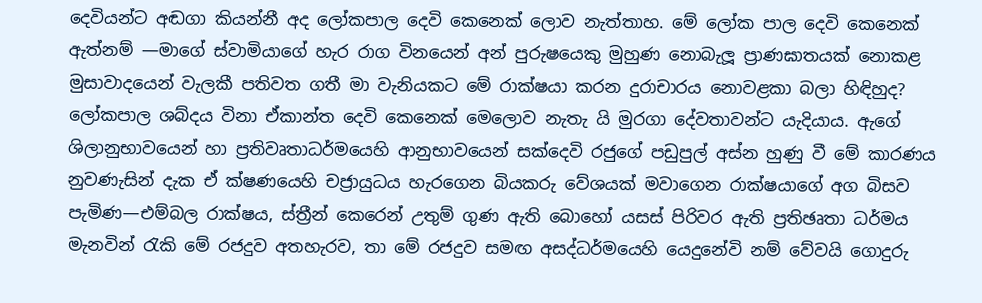දෙවියන්ට අඬගා කියන්නී අද ලෝකපාල දෙවි කෙනෙක් ලොව නැත්තාහ. මේ ලෝක පාල දෙවි කෙනෙක් ඇත්නම් —මාගේ ස්වාමියාගේ හැර රාග විනයෙන් අන් පුරුෂයෙකු මුහුණ නොබැලූ ප්‍රාණඝාතයක් නොකළ මුසාවාදයෙන් වැලකී පතිවත ගතී මා වැනියකට මේ රාක්ෂයා කරන දුරාචාරය නොවළකා බලා හිඳිහුද? ලෝකපාල ශබ්දය විනා ඒකාන්ත දෙවි කෙනෙක් මෙලොව නැතැ යි මුරගා දේවතාවන්ට යැදියාය. ඇගේ ශිලානුභාවයෙන් හා ප්‍රතිවෘතාධර්මයෙහි ආනුභාවයෙන් සක්දෙවි රජුගේ පඩුපුල් අස්න හුණු වී මේ කාරණය නුවණැසින් දැක ඒ ක්ෂණයෙහි චජ්‍රායුධය හැරගෙන බියකරු වේශයක් මවාගෙන රාක්ෂයාගේ අග බිසව පැමිණ—එම්බල රාක්ෂය, ස්ත්‍රීන් කෙරෙන් උතුම් ගුණ ඇති බොහෝ යසස් පිරිවර ඇති ප්‍රතිඡෘතා ධර්මය මැනවින් රැකි මේ රජදුව අතහැරව, තා මේ රජදුව සමඟ අසද්ධර්මයෙහි යෙදුනේවි නම් වේවයි ගොදුරු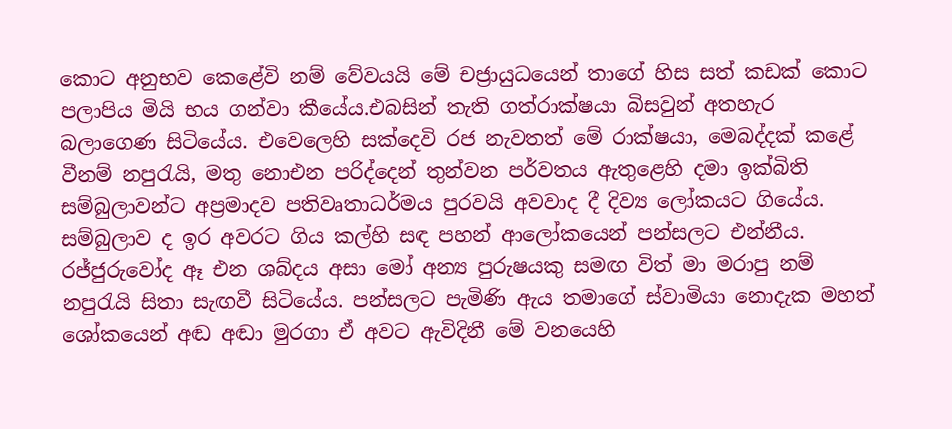කොට අනුභව කෙළේවි නම් වේවයයි මේ චජ්‍රායුධයෙන් තාගේ හිස සත් කඩක් කොට පලාපිය මියි භය ගන්වා කීයේය.එබසින් තැති ගත්රාක්ෂයා බිසවුන් අතහැර බලාගෙණ සිටියේය. එවෙලෙහි සක්දෙවි රජ නැවතත් මේ රාක්ෂයා, මෙබද්දක් කළේ වීනම් නපුරැයි, මතු නොඑන පරිද්දෙන් තුන්වන පර්වතය ඇතුළෙහි දමා ඉක්බිති සම්බුලාවන්ට අප්‍රමාදව පතිවෘතාධර්මය පුරවයි අවවාද දී දිව්‍ය ලෝකයට ගියේය. සම්බුලාව ද ඉර අවරට ගිය කල්හි සඳ පහන් ආලෝකයෙන් පන්සලට එන්නීය. රජ්ජුරුවෝද ඈ එන ශබ්දය අසා මෝ අන්‍ය පුරුෂයකු සමඟ විත් මා මරාපු නම් නපුරැයි සිතා සැඟවී සිටියේය. පන්සලට පැමිණි ඇය තමාගේ ස්වාමියා නොදැක මහත් ශෝකයෙන් අඬ අඬා මුරගා ඒ අවට ඇවිදිනී මේ වනයෙහි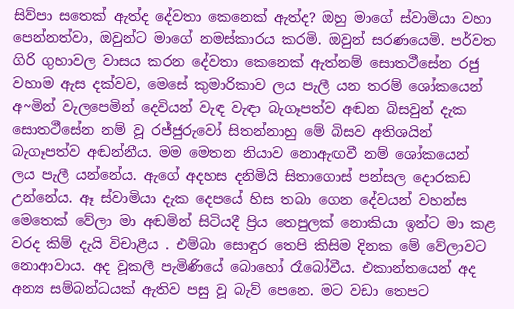සිව්පා සතෙක් ඇත්ද දේවතා කෙනෙක් ඇත්ද? ඔහු මාගේ ස්වාමියා වහා පෙන්නත්වා, ඔවුන්ට මාගේ නමස්කාරය කරමි. ඔවුන් සරණයෙමි. පර්වත ගිරි ගුහාවල වාසය කරන දේවතා කෙනෙක් ඇත්නම් සොත‍ථීසේන රජු වහාම ඇස දක්වව, මෙසේ කුමාරිකාව ලය පැලී යන තරම් ශෝකයෙන් අ~මින් වැලපෙමින් දෙවියන් වැඳ වැඳා බැගෑපත්ව අඬන බිසවුන් දැක සොත‍ථීසේන නම් වූ රජ්ජුරුවෝ සිතන්නාහු මේ බිසව අතිශයින් බැගෑපත්ව අඬන්නීය. මම මෙතන නියාව නොඇඟවී නම් ශෝකයෙන් ලය පැලී යන්නේය. ඇගේ අදහස දනිමියි සිතාගොස් පන්සල දොරකඩ උන්නේය. ඈ ස්වාමියා දැක දෙපයේ හිස තබා ගෙන දේවයන් වහන්ස මෙතෙක් වේලා මා අඬමින් සිටියදී ප්‍රිය තෙපුලක් නොකියා ඉන්ට මා කළ වරද කිම් දැයි විචාළීය . එම්බා සොඳුර තෙපි කිසිම දිනක මේ වේලාවට නොආවාය. අද වූකලී පැමිණියේ බොහෝ රෑබෝවීය. එකාන්තයෙන් අද අන්‍ය සම්බන්ධයක් ඇතිව පසු වූ බැව් පෙනෙ. මට වඩා තෙපට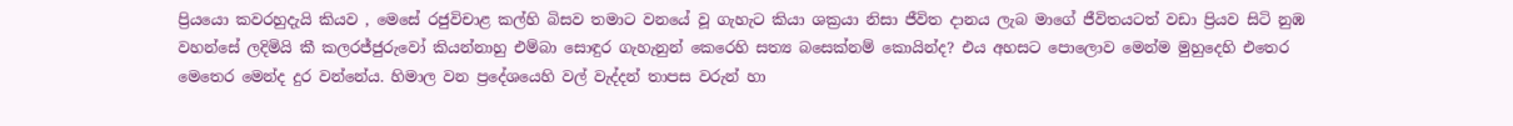ප්‍රියයො කවරහුදැයි කියව , මෙසේ රජුවිචාළ කල්හි බිසව තමාට වනයේ වූ ගැහැට කියා ශක්‍රයා නිසා ජීවිත දානය ලැබ මාගේ ජීවිතයටත් වඩා ප්‍රියව සිටි නුඹ වහන්සේ ලදිමියි කී කලරජ්ජුරුවෝ කියන්නාහු එම්බා සොඳුර ගැහැනුන් කෙරෙහි සත්‍ය බසෙක්නම් කොයින්ද? එය අහසට පොලොව මෙන්ම මුහුදෙහි එතෙර මෙතෙර මෙන්ද දුර වන්නේය. හිමාල වන ප්‍රදේශයෙහි වල් වැද්දන් තාපස වරුන් හා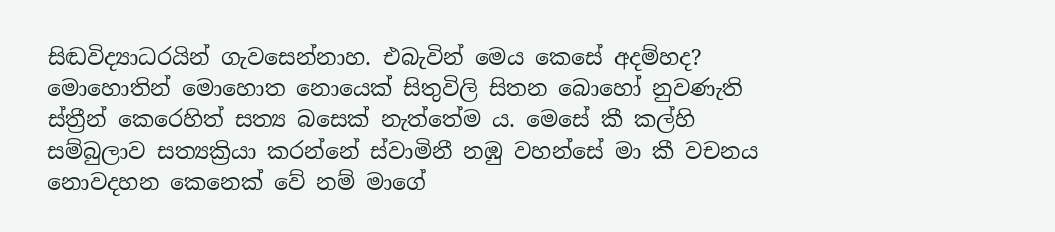සිඬවිද්‍යාධරයින් ගැවසෙන්නාහ. එබැවින් මෙය කෙසේ අදම්හද? මොහොතින් මොහොත නොයෙක් සිතුවිලි සිතන බොහෝ නුවණැති ස්ත්‍රීන් කෙරෙහිත් සත්‍ය බසෙක් නැත්තේම ය. මෙසේ කී කල්හි සම්බුලාව සත්‍යක්‍රියා කරන්නේ ස්වාමිනී නඹු වහන්සේ මා කී වචනය නොවදහන කෙනෙක් වේ නම් මාගේ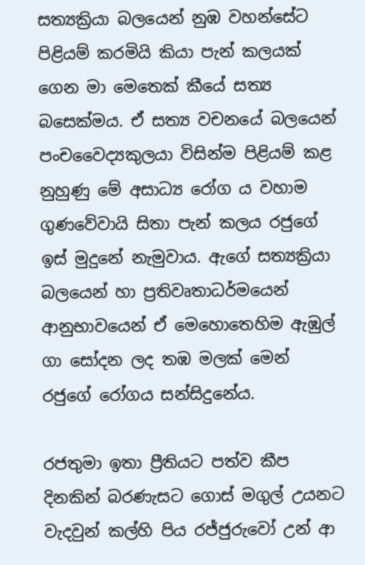සත්‍යක්‍රියා බලයෙන් නුඹ වහන්සේට පිළියම් කරමියි කියා පැන් කලයක් ගෙන මා මෙතෙක් කීයේ සත්‍ය බසෙක්මය. ඒ සත්‍ය වචනයේ බලයෙන් පංචවෛද්‍යකුලයා විසින්ම පිළියම් කළ නුහුණු මේ අසාධ්‍ය රෝග ය වහාම ගුණවේවායි සිතා පැන් කලය රජුගේ ඉස් මුදුනේ නැමුවාය. ඇගේ සත්‍යක්‍රියා බලයෙන් හා ප්‍රතිවෘතාධර්මයෙන් ආනුභාවයෙන් ඒ මෙහොතෙහිම ඇඹුල් ගා සෝදන ලද තඹ මලක් මෙන් රජුගේ රෝගය සන්සිදුනේය.

රජතුමා ඉතා ප්‍රීතියට පත්ව කීප දිනකින් බරණැසට ගොස් මගුල් උයනට වැදවුන් කල්හි පිය රජ්ජුරුවෝ උන් ආ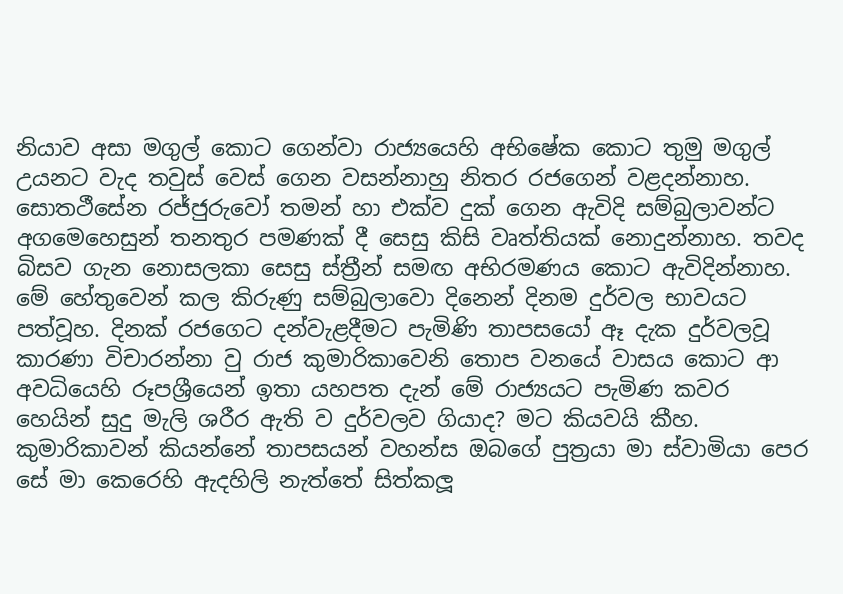නියාව අසා මගුල් කොට ගෙන්වා රාජ්‍යයෙහි අභිෂේක කොට තුමු මගුල් උයනට වැද තවුස් වෙස් ගෙන වසන්නාහු නිතර රජගෙන් වළදන්නාහ. සොත‍ථීසේන රජ්ජුරුවෝ තමන් හා එක්ව දුක් ගෙන ඇවිදි සම්බුලාවන්ට අගමෙහෙසුන් තනතුර පමණක් දී සෙසු කිසි වෘත්තියක් නොදුන්නාහ. තවද බිසව ගැන නොසලකා සෙසු ස්ත්‍රීන් සමඟ අභිරමණය කොට ඇවිදින්නාහ. මේ හේතුවෙන් කල කිරුණු සම්බුලාවො දිනෙන් දිනම දුර්වල භාවයට පත්වූහ. දිනක් රජගෙට දන්වැළදීමට පැමිණි තාපසයෝ ඈ දැක දුර්වලවූ කාරණා විචාරන්නා වු රාජ කුමාරිකාවෙනි තොප වනයේ වාසය කොට ආ අවධියෙහි රූපශ්‍රීයෙන් ඉතා යහපත දැන් මේ රාජ්‍යයට පැමිණ කවර හෙයින් සුදු මැලි ශරීර ඇති ව දුර්වලව ගියාද? මට කියවයි කීහ. කුමාරිකාවන් කියන්නේ තාපසයන් වහන්ස ඔබගේ පුත්‍රයා මා ස්වාමියා පෙර සේ මා කෙරෙහි ඇදහිලි නැත්තේ සිත්කලූ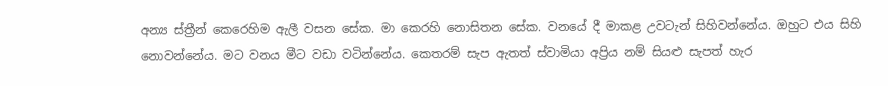අන්‍ය ස්ත්‍රීන් කෙරෙහිම ඇලී වසන සේක. මා කෙරහි නොසිතන සේක. වනයේ දී මාකළ උවටැන් සිහිවන්නේය. ඔහුට එය සිහි නොවන්නේය. මට වනය මීට වඩා වටින්නේය. කෙතරම් සැප ඇතත් ස්වාමියා අප්‍රිය නම් සියළු සැපත් හැර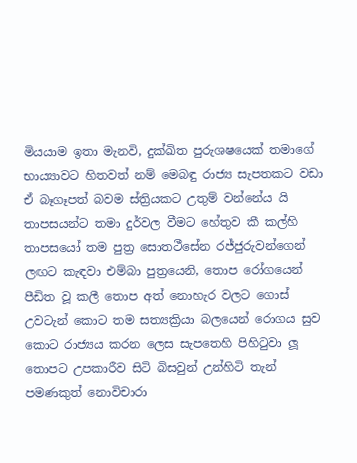මියයාම ඉතා මැනවි, දුක්ඛිත පුරුශෂයෙක් තමාගේ භාය්‍යාවට හිතවත් නම් මෙබඳු රාජ්‍ය සැපතකට වඩා ඒ බෑගෑපත් බවම ස්ත්‍රියකට උතුම් වන්නේය යි තාපසයන්ට තමා දුර්වල වීමට හේතුව කී කල්හි තාපසයෝ තම පුත්‍ර සොත‍ථීසේන රජ්ජුරුවන්ගෙන් ලඟට කැඳවා එම්බා පුත්‍රයෙනි, තොප රෝගයෙන් පීඩිත වූ කලී තොප අත් නොහැර වලට ගොස් උවටැන් කොට තම සත්‍යක්‍රියා බලයෙන් රොගය සුව කොට රාජ්‍යය කරන ලෙස සැපතෙහි පිහිටුවා ලූ තොපට උපකාරීව සිටි බිසවුන් උන්හිටි තැන් පමණකුත් නොවිචාරා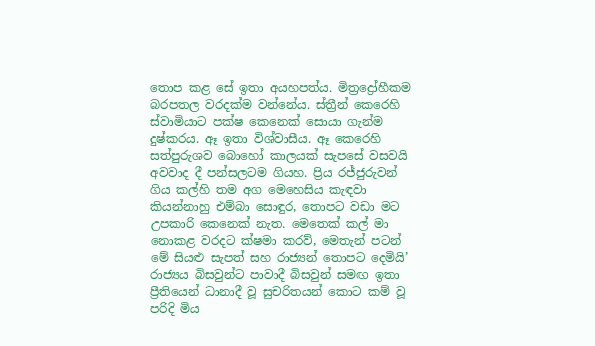තොප කළ සේ ඉතා අයහපත්ය. මිත්‍රද්‍රෝහීකම බරපතල වරදක්ම වන්නේය. ස්ත්‍රීන් කෙරෙහි ස්වාමියාට පක්ෂ කෙනෙක් සොයා ගැන්ම දුෂ්කරය. ඈ ඉතා විශ්වාසීය. ඈ කෙරෙහි සත්පුරුශව බොහෝ කාලයක් සැපසේ වසවයි අවවාද දී පන්සලටම ගියහ. ප්‍රිය රජ්ජුරුවන් ගිය කල්හි තම අග මෙහෙසිය කැඳවා කියන්නාහු එම්බා සොඳුර, තොපට වඩා මට උපකාරි කෙනෙක් නැත. මෙතෙක් කල් මා නොකළ වරදට ක්ෂමා කරව්, මෙතැන් පටන් මේ සියළු සැපත් සහ රාජ්‍යන් තොපට දෙමියි’ රාජ්‍යය බිසවුන්ට පාවාදී බිසවුන් සමඟ ඉතා ප්‍රීතියෙන් ධානාදී වූ සුචරිතයන් කොට කම් වූ පරිදි මිය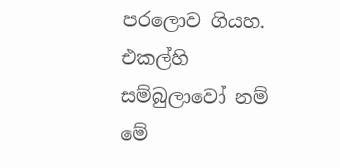පරලොව ගියහ. එකල්හි සම්බුලාවෝ නම් මේ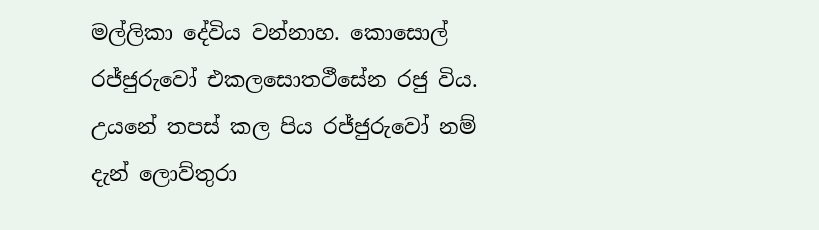මල්ලිකා දේවිය වන්නාහ. කොසොල් රජ්ජුරුවෝ එකලසොත‍ථීසේන රජු විය. උයනේ තපස් කල පිය රජ්ජුරුවෝ නම් දැන් ලොව්තුරා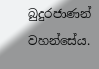බුදුරජාණන් වහන්සේය.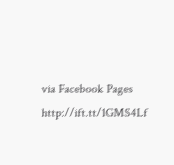via Facebook Pages http://ift.tt/1GMS4Lf